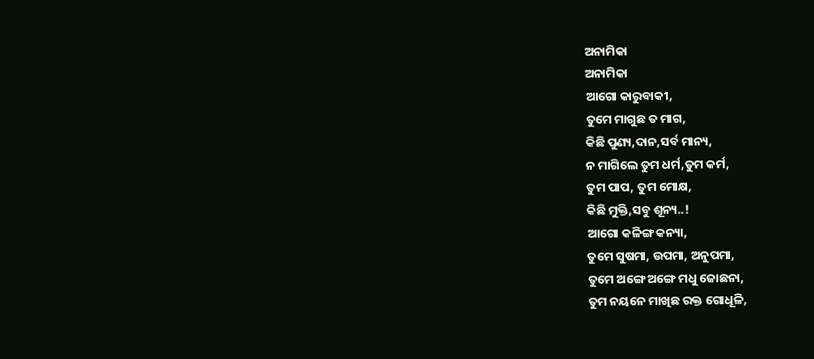ଅନାମିକା
ଅନାମିକା
ଆଗୋ କାରୁବାକୀ,
ତୁମେ ମାଗୁଛ ତ ମାଗ,
କିଛି ପୁଣ୍ୟ,ଦାନ,ସର୍ବ ମାନ୍ୟ,
ନ ମାଗିଲେ ତୁମ ଧର୍ମ,ତୁମ କର୍ମ,
ତୁମ ପାପ, ତୁମ ମୋକ୍ଷ,
କିଛି ମୁକ୍ତି,ସବୁ ଶୂନ୍ୟ..!
ଆଗୋ କଳିଙ୍ଗ କନ୍ୟା,
ତୁମେ ସୁଷମା, ଉପମା, ଅନୁପମା,
ତୁମେ ଅଙ୍ଗେ ଅଙ୍ଗେ ମଧୁ ଜୋଛନା,
ତୁମ ନୟନେ ମାଖିଛ ରକ୍ତ ଗୋଧୂଳି,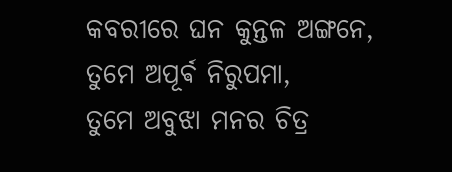କବରୀରେ ଘନ କୁନ୍ତଳ ଅଙ୍ଗନେ,
ତୁମେ ଅପୂର୍ଵ ନିରୁପମା,
ତୁମେ ଅବୁଝା ମନର ଚିତ୍ର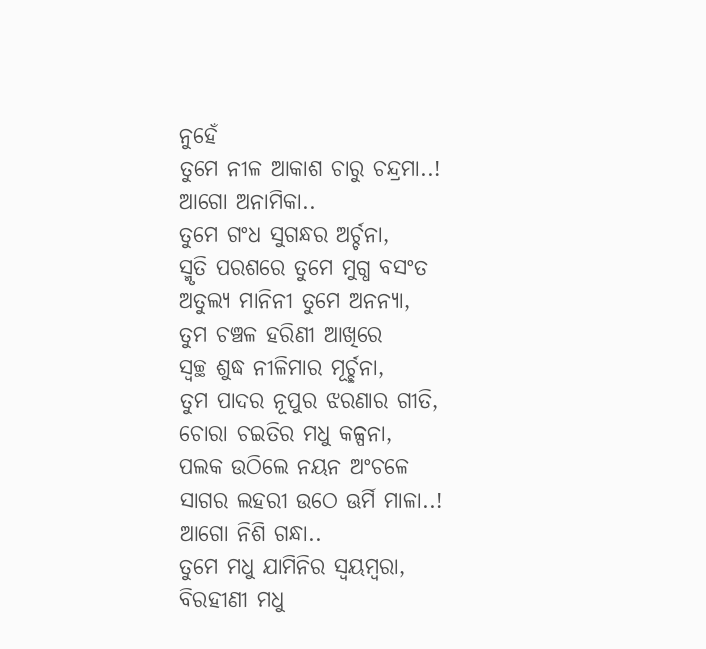ନୁହେଁ
ତୁମେ ନୀଳ ଆକାଶ ଚାରୁ ଚନ୍ଦ୍ରମା..!
ଆଗୋ ଅନାମିକା..
ତୁମେ ଗଂଧ ସୁଗନ୍ଧର ଅର୍ଚ୍ଚନା,
ସ୍ମୃତି ପରଶରେ ତୁମେ ମୁଗ୍ଧ ବସଂତ
ଅତୁଲ୍ୟ ମାନିନୀ ତୁମେ ଅନନ୍ୟା,
ତୁମ ଚଞ୍ଚଳ ହରିଣୀ ଆଖିରେ
ସ୍ୱଚ୍ଛ ଶୁଦ୍ଧ ନୀଳିମାର ମୂର୍ଚ୍ଛନା,
ତୁମ ପାଦର ନୂପୁର ଝରଣାର ଗୀତି,
ଚୋରା ଚଇତିର ମଧୁ କଳ୍ପନା,
ପଲକ ଉଠିଲେ ନୟନ ଅଂଚଳେ
ସାଗର ଲହରୀ ଉଠେ ଊର୍ମି ମାଳା..!
ଆଗୋ ନିଶି ଗନ୍ଧା..
ତୁମେ ମଧୁ ଯାମିନିର ସ୍ଵୟମ୍ବରା,
ବିରହୀଣୀ ମଧୁ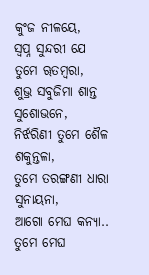କୁଂଜ ନୀଳୟେ,
ସ୍ବପ୍ନ ସୁନ୍ଦରୀ ଯେ ତୁମେ ୠତମ୍ବରା,
ଶୁଭ୍ର ସବୁଜିମା ଶାନ୍ତ ସୁଶୋଭନେ,
ନିର୍ଝରିଣୀ ତୁମେ ଶୈଳ ଶକୁନ୍ତଳା,
ତୁମେ ତରଙ୍ଗଣୀ ଧାରା ସୁନାୟନା,
ଆଗୋ ମେଘ କନ୍ୟା..
ତୁମେ ମେଘ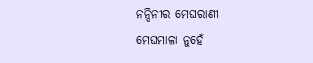ନନ୍ଦିନୀର ମେଘରାଣୀ
ମେଘମାଳା ନୁହେଁ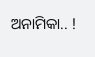ଅନାମିକା.. !